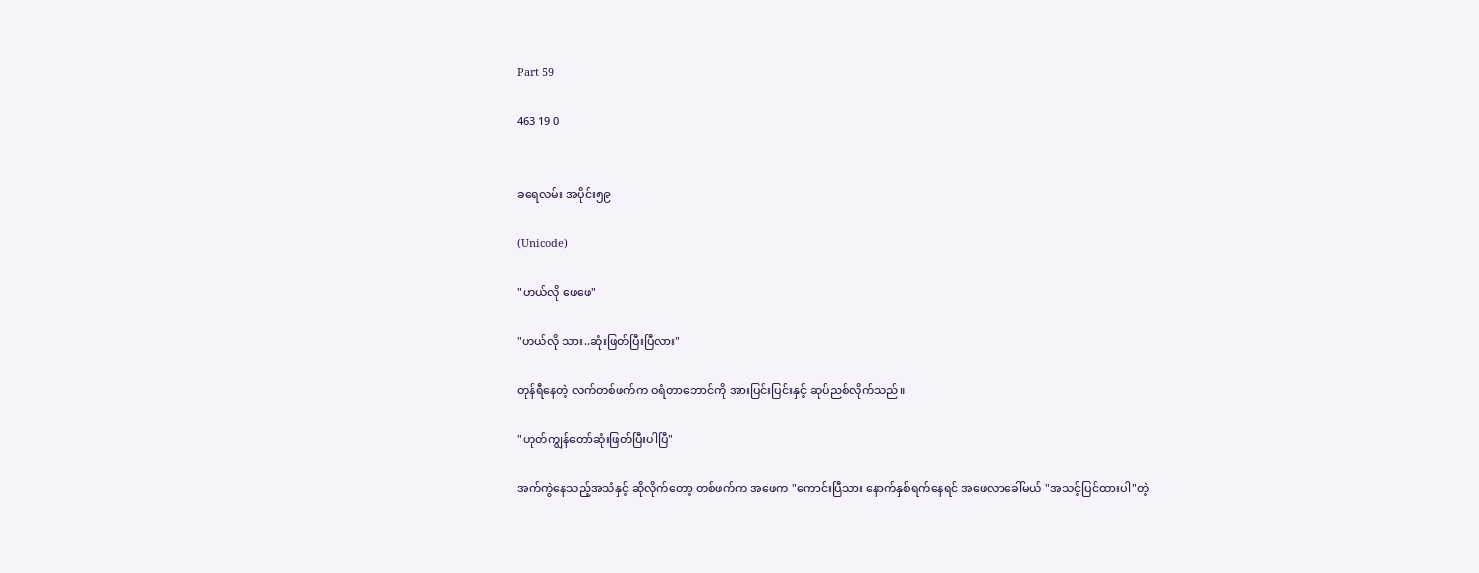Part 59

463 19 0


ခရေလမ်း အပိုင်း၅၉

(Unicode)

"ဟယ်လို ဖေဖေ"

"ဟယ်လို သား..ဆုံးဖြတ်ပြီးပြီလား"

တုန်ရီနေတဲ့ လက်တစ်ဖက်က ဝရံတာ‌ဘောင်ကို အားပြင်းပြင်းနှင့် ဆုပ်ညစ်လိုက်သည်။

"ဟုတ်ကျွန်တော်ဆုံးဖြတ်ပြီးပါပြီ"

အက်ကွဲနေသည့်အသံနှင့် ဆိုလိုက်တော့ တစ်ဖက်က အဖေက "ကောင်းပြီသား ‌နောက်နှစ်ရက်နေရင် အဖေလာခေါ်မယ် "အသင့်ပြင်ထားပါ"တဲ့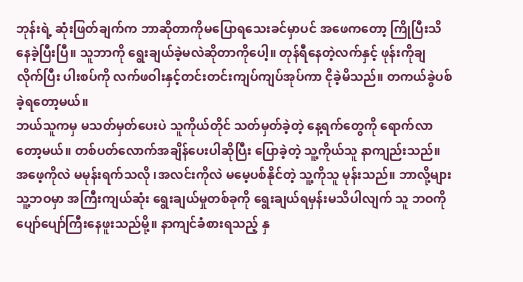ဘုန်းရဲ့ ဆုံးဖြတ်ချက်က ဘာဆိုတာကိုမပြောရသေးခင်မှာပင် အဖေကတော့ ကြိုပြီးသိနေခဲ့ပြီးပြီ။ သူဘာကို ရွေးချယ်ခဲ့မလဲဆိုတာကိုပေါ့။ တုန်ရီနေတဲ့လက်နှင့် ဖုန်းကိုချလိုက်ပြီး ပါးစပ်ကို လက်ဖဝါးနှင့်တင်းတင်းကျပ်ကျပ်အုပ်ကာ ငိုခဲ့မိသည်။ တကယ်ခွဲပစ်ခဲ့ရတော့မယ်။
ဘယ်သူကမှ မသတ်မှတ်ပေးပဲ သူကိုယ်တိုင် သတ်မှတ်ခဲ့တဲ့ နေ့ရက်တွေကို ရောက်လာတော့မယ်။ တစ်ပတ်လောက်အချိန်ပေးပါဆိုပြီး ပြောခဲ့တဲ့ သူ့ကိုယ်သူ နာကျည်းသည်။ အဖေ့ကိုလဲ မမုန်းရက်သလို ၊အလင်းကိုလဲ မမေ့ပစ်နိုင်တဲ့ သူ့ကိုသူ မုန်းသည်။ ဘာလို့များ သူ့ဘဝမှာ အကြီးကျယ်ဆုံး ရွေးချယ်မှုတစ်ခုကို ရွေးချယ်ရမှန်းမသိပါလျက် သူ ‌ဘဝကို ပျော်ပျော်ကြီးနေဖူးသည်မို့။ နာကျင်ခံစားရသည့် နှ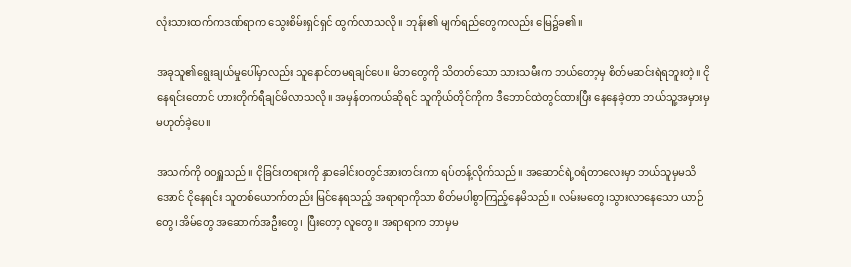လုံးသားထက်ကဒဏ်ရာက သွေးစိမ်းရှင်ရှင် ထွက်လာသလို။ ဘုန်း၏ မျက်ရည်တွေကလည်း မြေ၌ခ၏။

အခုသူ၏ရွေးချယ်မှုပေါ်မှာလည်း သူနောင်တမရချင်ပေ။ မိဘတွေကို သိတတ်သော သားသမီးက ဘယ်တော့မှ စိတ်မဆင်းရဲရဘူးတဲ့။ ငိုနေရင်းတောင် ဟားတိုက်ရီချင်မိလာသလို။ အမှန်တကယ်ဆိုရင် သူကိုယ်တိုင်ကိုက ဒီဘောင်ထဲတွင်ထားပြီး နေနေခဲ့တာ ဘယ်သူ့အမှားမှ မဟုတ်ခဲ့ပေ။

အသက်ကို ဝဝရှူသည်။ ငိုခြင်းတရားကို နှာ‌ခေါင်းဝတွင်အားတင်းကာ ရပ်တန့်လိုက်သည်။ အဆောင်ရဲ့ဝရံတာလေးမှာ ဘယ်သူမှမသိအောင် ငိုနေရင်း သူတစ်ယောက်တည်း မြင်နေရသည့် အရာရာကိုသာ စိတ်မပါစွာကြည့်နေမိသည်။ လမ်းမတွေ၊သွားလာနေသော ယာဉ်တွေ၊အိမ်တွေ အဆောက်အဦးတွေ၊ ပြီးတော့ လူတွေ။ အရာရာက ဘာမှမ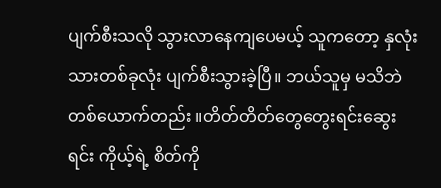ပျက်စီးသလို သွားလာနေကျပေမယ့် သူကတော့ နှလုံးသားတစ်ခုလုံး ပျက်စီးသွားခဲ့ပြီ။ ဘယ်သူမှ မသိဘဲတစ်ယောက်တည်း ။တိတ်တိတ်တွေတွေးရင်းဆွေးရင်း ကိုယ့်ရဲ့ စိတ်ကို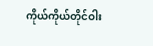ကိုယ်ကိုယ်တိုင်ဝါး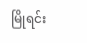မြိုရင်း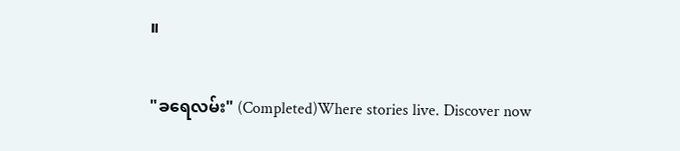။

"ခရေလမ်း" (Completed)Where stories live. Discover now